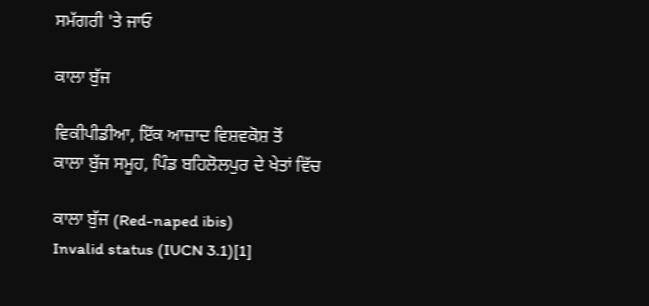ਸਮੱਗਰੀ 'ਤੇ ਜਾਓ

ਕਾਲਾ ਬੁੱਜ

ਵਿਕੀਪੀਡੀਆ, ਇੱਕ ਆਜ਼ਾਦ ਵਿਸ਼ਵਕੋਸ਼ ਤੋਂ
ਕਾਲਾ ਬੁੱਜ ਸਮੂਹ, ਪਿੰਡ ਬਹਿਲੋਲਪੁਰ ਦੇ ਖੇਤਾਂ ਵਿੱਚ

ਕਾਲਾ ਬੁੱਜ (Red-naped ibis)
Invalid status (IUCN 3.1)[1]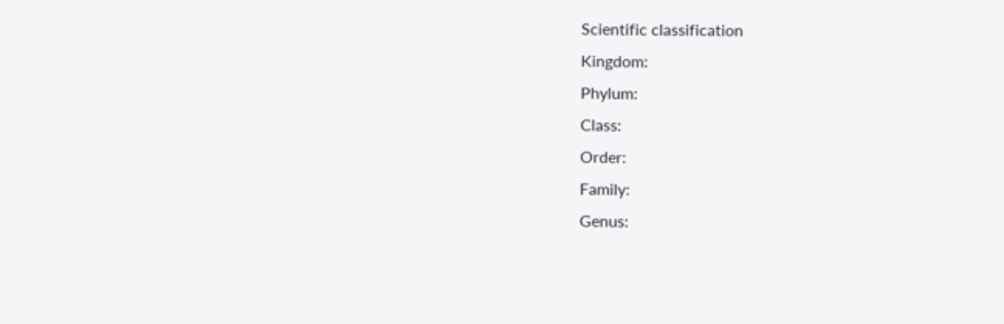Scientific classification
Kingdom:
Phylum:
Class:
Order:
Family:
Genus: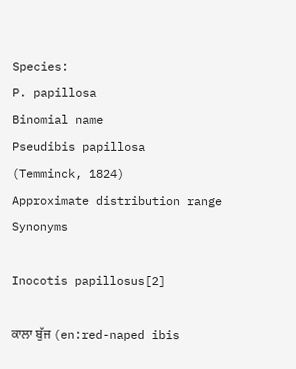Species:
P. papillosa
Binomial name
Pseudibis papillosa
(Temminck, 1824)
Approximate distribution range
Synonyms

Inocotis papillosus[2]

ਕਾਲਾ ਬੁੱਜ (en:red-naped ibis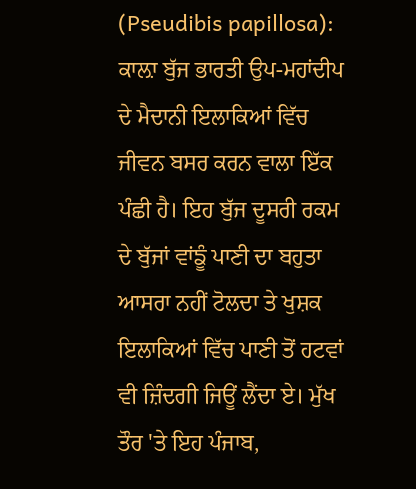(Pseudibis papillosa): ਕਾਲ਼ਾ ਬੁੱਜ ਭਾਰਤੀ ਉਪ-ਮਹਾਂਦੀਪ ਦੇ ਮੈਦਾਨੀ ਇਲਾਕਿਆਂ ਵਿੱਚ ਜੀਵਨ ਬਸਰ ਕਰਨ ਵਾਲਾ ਇੱਕ ਪੰਛੀ ਹੈ। ਇਹ ਬੁੱਜ ਦੂਸਰੀ ਰਕਮ ਦੇ ਬੁੱਜਾਂ ਵਾਂਙੂੰ ਪਾਣੀ ਦਾ ਬਹੁਤਾ ਆਸਰਾ ਨਹੀਂ ਟੋਲਦਾ ਤੇ ਖੁਸ਼ਕ ਇਲਾਕਿਆਂ ਵਿੱਚ ਪਾਣੀ ਤੋਂ ਹਟਵਾਂ ਵੀ ਜ਼ਿੰਦਗੀ ਜਿਊਂ ਲੈਂਦਾ ਏ। ਮੁੱਖ ਤੌਰ 'ਤੇ ਇਹ ਪੰਜਾਬ,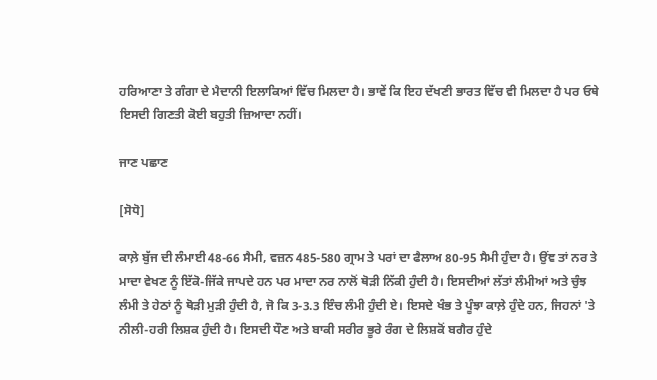ਹਰਿਆਣਾ ਤੇ ਗੰਗਾ ਦੇ ਮੈਦਾਨੀ ਇਲਾਕਿਆਂ ਵਿੱਚ ਮਿਲਦਾ ਹੈ। ਭਾਵੇਂ ਕਿ ਇਹ ਦੱਖਣੀ ਭਾਰਤ ਵਿੱਚ ਵੀ ਮਿਲਦਾ ਹੈ ਪਰ ਓਥੇ ਇਸਦੀ ਗਿਣਤੀ ਕੋਈ ਬਹੁਤੀ ਜ਼ਿਆਦਾ ਨਹੀਂ।

ਜਾਣ ਪਛਾਣ

[ਸੋਧੋ]

ਕਾਲ਼ੇ ਬੁੱਜ ਦੀ ਲੰਮਾਈ 48-66 ਸੈਮੀ, ਵਜ਼ਨ 485-580 ਗ੍ਰਾਮ ਤੇ ਪਰਾਂ ਦਾ ਫੈਲਾਅ 80-95 ਸੈਮੀ ਹੁੰਦਾ ਹੈ। ਉਂਞ ਤਾਂ ਨਰ ਤੇ ਮਾਦਾ ਵੇਖਣ ਨੂੰ ਇੱਕੋ-ਜਿੱਕੇ ਜਾਪਦੇ ਹਨ ਪਰ ਮਾਦਾ ਨਰ ਨਾਲੋਂ ਥੋੜੀ ਨਿੱਕੀ ਹੁੰਦੀ ਹੈ। ਇਸਦੀਆਂ ਲੱਤਾਂ ਲੰਮੀਆਂ ਅਤੇ ਚੁੰਝ ਲੰਮੀ ਤੇ ਹੇਠਾਂ ਨੂੰ ਥੋੜੀ ਮੁੜੀ ਹੁੰਦੀ ਹੈ, ਜੋ ਕਿ 3-3.3 ਇੰਚ ਲੰਮੀ ਹੁੰਦੀ ਏ। ਇਸਦੇ ਖੰਭ ਤੇ ਪੂੰਝਾ ਕਾਲ਼ੇ ਹੁੰਦੇ ਹਨ, ਜਿਹਨਾਂ 'ਤੇ ਨੀਲੀ-ਹਰੀ ਲਿਸ਼ਕ ਹੁੰਦੀ ਹੈ। ਇਸਦੀ ਧੌਣ ਅਤੇ ਬਾਕੀ ਸਰੀਰ ਭੂਰੇ ਰੰਗ ਦੇ ਲਿਸ਼ਕੋਂ ਬਗੈਰ ਹੁੰਦੇ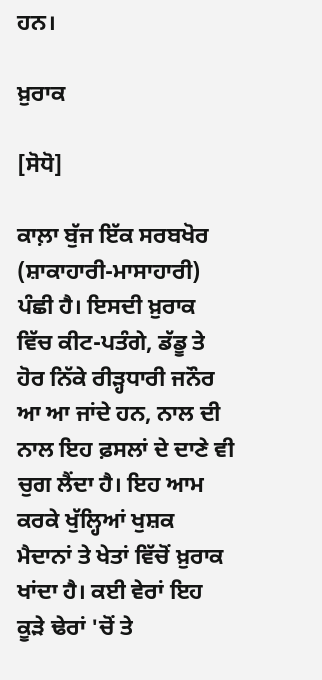ਹਨ।

ਖ਼ੁਰਾਕ

[ਸੋਧੋ]

ਕਾਲ਼ਾ ਬੁੱਜ ਇੱਕ ਸਰਬਖੋਰ (ਸ਼ਾਕਾਹਾਰੀ-ਮਾਸਾਹਾਰੀ) ਪੰਛੀ ਹੈ। ਇਸਦੀ ਖ਼ੁਰਾਕ ਵਿੱਚ ਕੀਟ-ਪਤੰਗੇ, ਡੱਡੂ ਤੇ ਹੋਰ ਨਿੱਕੇ ਰੀੜ੍ਹਧਾਰੀ ਜਨੌਰ ਆ ਆ ਜਾਂਦੇ ਹਨ, ਨਾਲ ਦੀ ਨਾਲ ਇਹ ਫ਼ਸਲਾਂ ਦੇ ਦਾਣੇ ਵੀ ਚੁਗ ਲੈਂਦਾ ਹੈ। ਇਹ ਆਮ ਕਰਕੇ ਖੁੱਲ੍ਹਿਆਂ ਖੁਸ਼ਕ ਮੈਦਾਨਾਂ ਤੇ ਖੇਤਾਂ ਵਿੱਚੋਂ ਖ਼ੁਰਾਕ ਖਾਂਦਾ ਹੈ। ਕਈ ਵੇਰਾਂ ਇਹ ਕੂੜੇ ਢੇਰਾਂ 'ਚੋਂ ਤੇ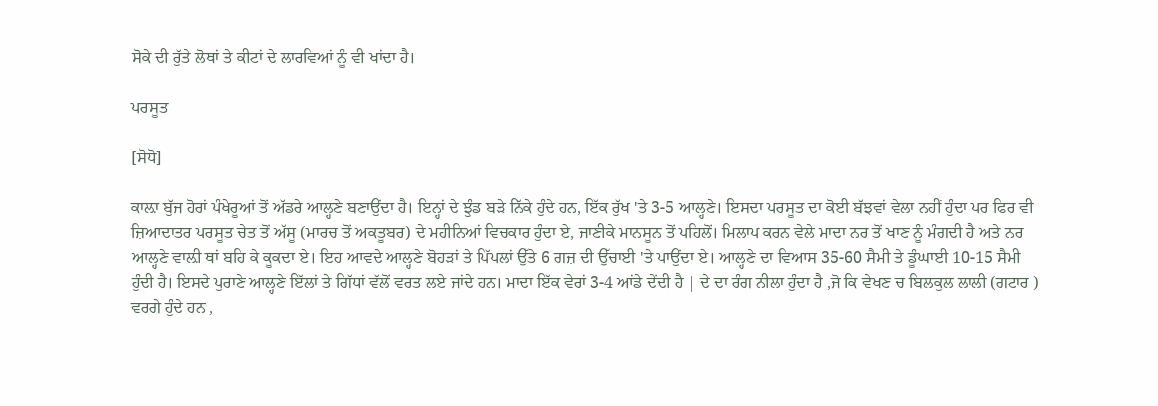ਸੋਕੇ ਦੀ ਰੁੱਤੇ ਲੋਥਾਂ ਤੇ ਕੀਟਾਂ ਦੇ ਲਾਰਵਿਆਂ ਨੂੰ ਵੀ ਖਾਂਦਾ ਹੈ।

ਪਰਸੂਤ

[ਸੋਧੋ]

ਕਾਲ਼ਾ ਬੁੱਜ ਹੋਰਾਂ ਪੰਖੇਰੂਆਂ ਤੋਂ ਅੱਡਰੇ ਆਲ੍ਹਣੇ ਬਣਾਉਂਦਾ ਹੈ। ਇਨ੍ਹਾਂ ਦੇ ਝੁੰਡ ਬੜੇ ਨਿੱਕੇ ਹੁੰਦੇ ਹਨ, ਇੱਕ ਰੁੱਖ 'ਤੇ 3-5 ਆਲ੍ਹਣੇ। ਇਸਦਾ ਪਰਸੂਤ ਦਾ ਕੋਈ ਬੱਝਵਾਂ ਵੇਲਾ ਨਹੀਂ ਹੁੰਦਾ ਪਰ ਫਿਰ ਵੀ ਜ਼ਿਆਦਾਤਰ ਪਰਸੂਤ ਚੇਤ ਤੋਂ ਅੱਸੂ (ਮਾਰਚ ਤੋਂ ਅਕਤੂਬਰ) ਦੇ ਮਹੀਨਿਆਂ ਵਿਚਕਾਰ ਹੁੰਦਾ ਏ, ਜਾਣੀਕੇ ਮਾਨਸੂਨ ਤੋਂ ਪਹਿਲੋਂ। ਮਿਲਾਪ ਕਰਨ ਵੇਲੇ ਮਾਦਾ ਨਰ ਤੋਂ ਖਾਣ ਨੂੰ ਮੰਗਦੀ ਹੈ ਅਤੇ ਨਰ ਆਲ੍ਹਣੇ ਵਾਲ਼ੀ ਥਾਂ ਬਹਿ ਕੇ ਕੂਕਦਾ ਏ। ਇਹ ਆਵਦੇ ਆਲ੍ਹਣੇ ਬੋਹੜਾਂ ਤੇ ਪਿੱਪਲਾਂ ਉੱਤੇ 6 ਗਜ਼ ਦੀ ਉੱਚਾਈ 'ਤੇ ਪਾਉਂਦਾ ਏ। ਆਲ੍ਹਣੇ ਦਾ ਵਿਆਸ 35-60 ਸੈਮੀ ਤੇ ਡੂੰਘਾਈ 10-15 ਸੈਮੀ ਹੁੰਦੀ ਹੈ। ਇਸਦੇ ਪੁਰਾਣੇ ਆਲ੍ਹਣੇ ਇੱਲਾਂ ਤੇ ਗਿੱਧਾਂ ਵੱਲੋਂ ਵਰਤ ਲਏ ਜਾਂਦੇ ਹਨ। ਮਾਦਾ ਇੱਕ ਵੇਰਾਂ 3-4 ਆਂਡੇ ਦੇਂਦੀ ਹੈ | ਦੇ ਦਾ ਰੰਗ ਨੀਲਾ ਹੁੰਦਾ ਹੈ ,ਜੋ ਕਿ ਵੇਖਣ ਚ ਬਿਲਕੁਲ ਲਾਲੀ (ਗਟਾਰ ) ਵਰਗੇ ਹੁੰਦੇ ਹਨ ,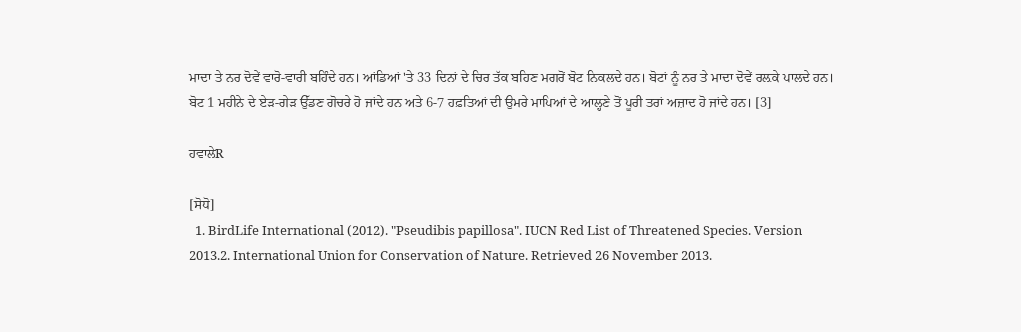ਮਾਦਾ ਤੇ ਨਰ ਦੋਵੇਂ ਵਾਰੋ-ਵਾਰੀ ਬਹਿੰਦੇ ਹਨ। ਆਂਡਿਆਂ 'ਤੇ 33 ਦਿਨਾਂ ਦੇ ਚਿਰ ਤੱਕ ਬਹਿਣ ਮਗਰੋਂ ਬੋਟ ਨਿਕਲਦੇ ਹਨ। ਬੋਟਾਂ ਨੂੰ ਨਰ ਤੇ ਮਾਦਾ ਦੋਵੇਂ ਰਲ਼ਕੇ ਪਾਲਦੇ ਹਨ। ਬੋਟ 1 ਮਹੀਨੇ ਦੇ ਏੜ-ਗੇੜ ਉੱਡਣ ਗੋਚਰੇ ਹੋ ਜਾਂਦੇ ਹਨ ਅਤੇ 6-7 ਹਫ਼ਤਿਆਂ ਦੀ ਉਮਰੇ ਮਾਪਿਆਂ ਦੇ ਆਲ੍ਹਣੇ ਤੋਂ ਪੂਰੀ ਤਰਾਂ ਅਜ਼ਾਦ ਹੋ ਜਾਂਦੇ ਹਨ। [3]

ਹਵਾਲੇR

[ਸੋਧੋ]
  1. BirdLife International (2012). "Pseudibis papillosa". IUCN Red List of Threatened Species. Version 2013.2. International Union for Conservation of Nature. Retrieved 26 November 2013.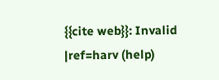{{cite web}}: Invalid |ref=harv (help)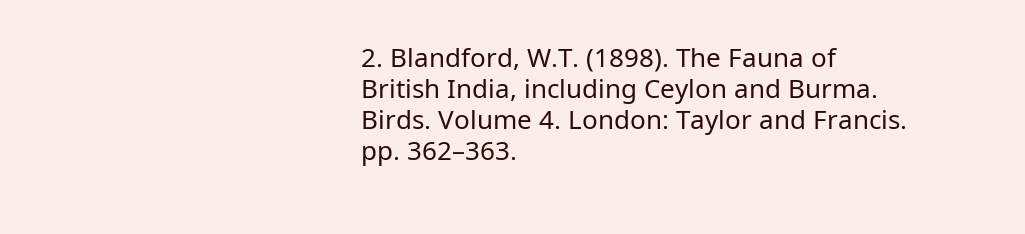2. Blandford, W.T. (1898). The Fauna of British India, including Ceylon and Burma. Birds. Volume 4. London: Taylor and Francis. pp. 362–363.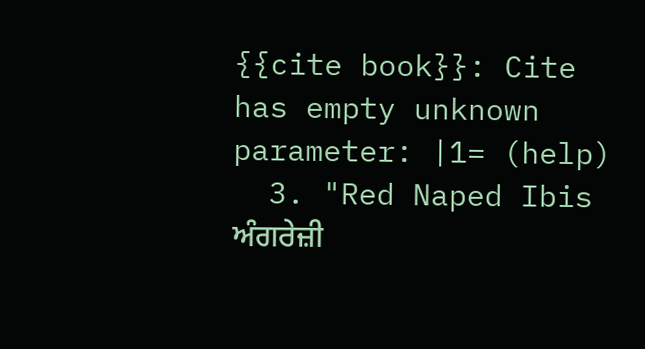{{cite book}}: Cite has empty unknown parameter: |1= (help)
  3. "Red Naped Ibis ਅੰਗਰੇਜ਼ੀ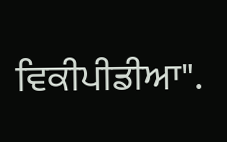ਵਿਕੀਪੀਡੀਆ".